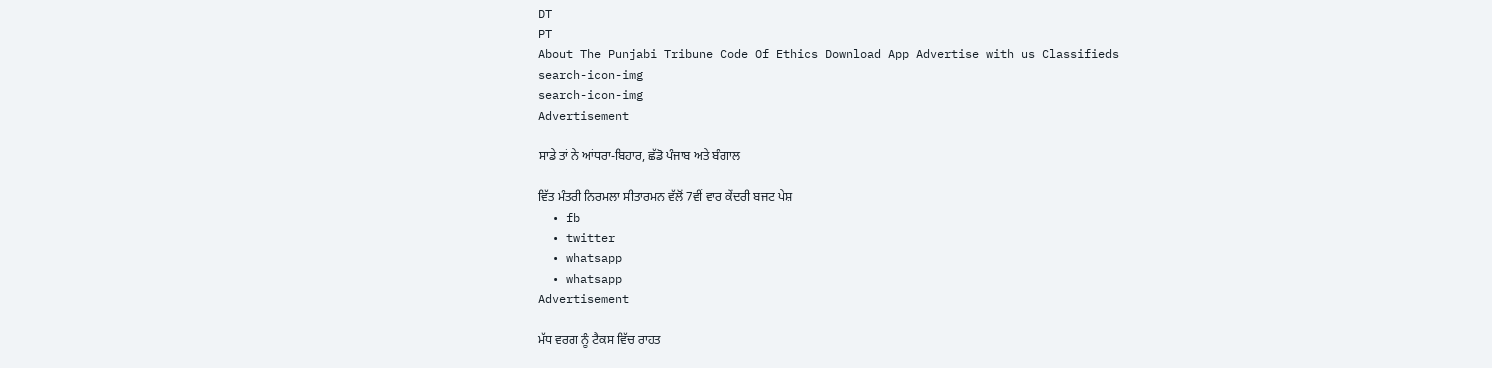DT
PT
About The Punjabi Tribune Code Of Ethics Download App Advertise with us Classifieds
search-icon-img
search-icon-img
Advertisement

ਸਾਡੇ ਤਾਂ ਨੇ ਆਂਧਰਾ-ਬਿਹਾਰ, ਛੱਡੋ ਪੰਜਾਬ ਅਤੇ ਬੰਗਾਲ

ਵਿੱਤ ਮੰਤਰੀ ਨਿਰਮਲਾ ਸੀਤਾਰਮਨ ਵੱਲੋਂ 7ਵੀਂ ਵਾਰ ਕੇਂਦਰੀ ਬਜਟ ਪੇਸ਼
  • fb
  • twitter
  • whatsapp
  • whatsapp
Advertisement

ਮੱਧ ਵਰਗ ਨੂੰ ਟੈਕਸ ਵਿੱਚ ਰਾਹਤ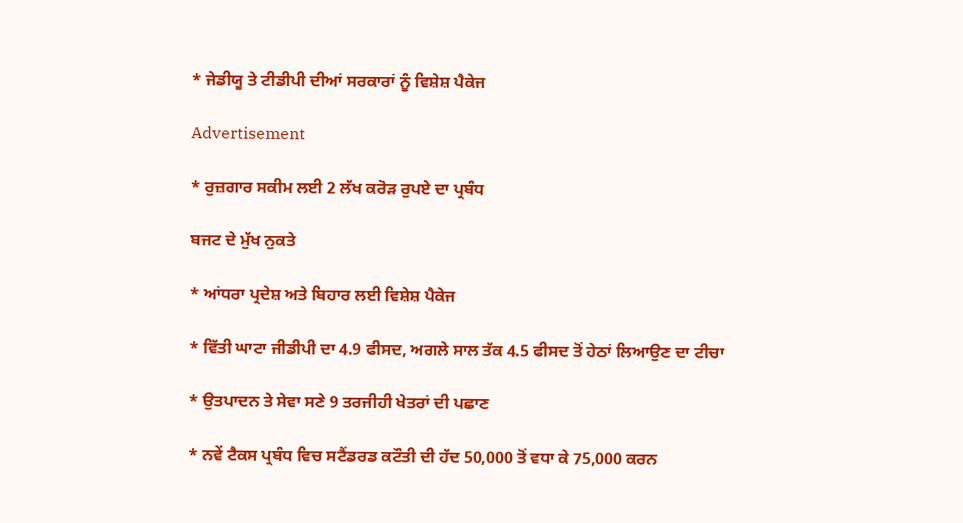* ਜੇਡੀਯੂ ਤੇ ਟੀਡੀਪੀ ਦੀਆਂ ਸਰਕਾਰਾਂ ਨੂੰ ਵਿਸ਼ੇਸ਼ ਪੈਕੇਜ

Advertisement

* ਰੁਜ਼ਗਾਰ ਸਕੀਮ ਲਈ 2 ਲੱਖ ਕਰੋੜ ਰੁਪਏ ਦਾ ਪ੍ਰਬੰਧ

ਬਜਟ ਦੇ ਮੁੱਖ ਨੁਕਤੇ

* ਆਂਧਰਾ ਪ੍ਰਦੇਸ਼ ਅਤੇ ਬਿਹਾਰ ਲਈ ਵਿਸ਼ੇਸ਼ ਪੈਕੇਜ

* ਵਿੱਤੀ ਘਾਟਾ ਜੀਡੀਪੀ ਦਾ 4.9 ਫੀਸਦ, ਅਗਲੇ ਸਾਲ ਤੱਕ 4.5 ਫੀਸਦ ਤੋਂ ਹੇਠਾਂ ਲਿਆਉਣ ਦਾ ਟੀਚਾ

* ਉਤਪਾਦਨ ਤੇ ਸੇਵਾ ਸਣੇ 9 ਤਰਜੀਹੀ ਖੇਤਰਾਂ ਦੀ ਪਛਾਣ

* ਨਵੇਂ ਟੈਕਸ ਪ੍ਰਬੰਧ ਵਿਚ ਸਟੈਂਡਰਡ ਕਟੌਤੀ ਦੀ ਹੱਦ 50,000 ਤੋਂ ਵਧਾ ਕੇ 75,000 ਕਰਨ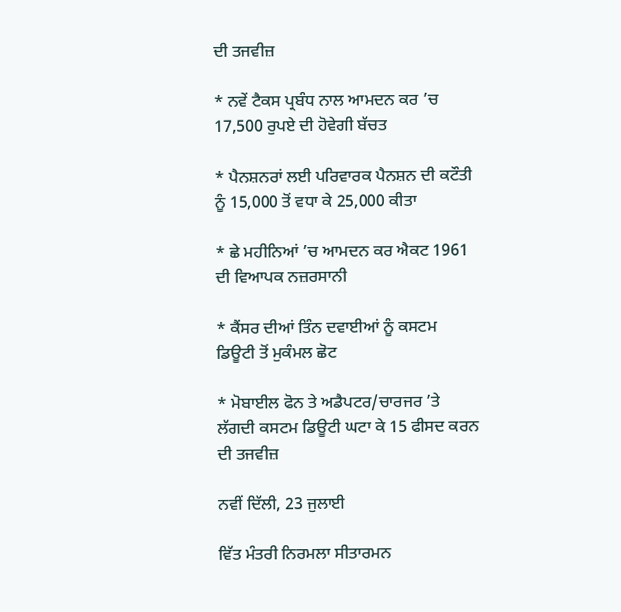ਦੀ ਤਜਵੀਜ਼

* ਨਵੇਂ ਟੈਕਸ ਪ੍ਰਬੰਧ ਨਾਲ ਆਮਦਨ ਕਰ ’ਚ 17,500 ਰੁਪਏ ਦੀ ਹੋਵੇਗੀ ਬੱਚਤ

* ਪੈਨਸ਼ਨਰਾਂ ਲਈ ਪਰਿਵਾਰਕ ਪੈਨਸ਼ਨ ਦੀ ਕਟੌਤੀ ਨੂੰ 15,000 ਤੋਂ ਵਧਾ ਕੇ 25,000 ਕੀਤਾ

* ਛੇ ਮਹੀਨਿਆਂ ’ਚ ਆਮਦਨ ਕਰ ਐਕਟ 1961 ਦੀ ਵਿਆਪਕ ਨਜ਼ਰਸਾਨੀ

* ਕੈਂਸਰ ਦੀਆਂ ਤਿੰਨ ਦਵਾਈਆਂ ਨੂੰ ਕਸਟਮ ਡਿਊਟੀ ਤੋਂ ਮੁਕੰਮਲ ਛੋਟ

* ਮੋਬਾਈਲ ਫੋਨ ਤੇ ਅਡੈਪਟਰ/ਚਾਰਜਰ ’ਤੇ ਲੱਗਦੀ ਕਸਟਮ ਡਿਊਟੀ ਘਟਾ ਕੇ 15 ਫੀਸਦ ਕਰਨ ਦੀ ਤਜਵੀਜ਼

ਨਵੀਂ ਦਿੱਲੀ, 23 ਜੁਲਾਈ

ਵਿੱਤ ਮੰਤਰੀ ਨਿਰਮਲਾ ਸੀਤਾਰਮਨ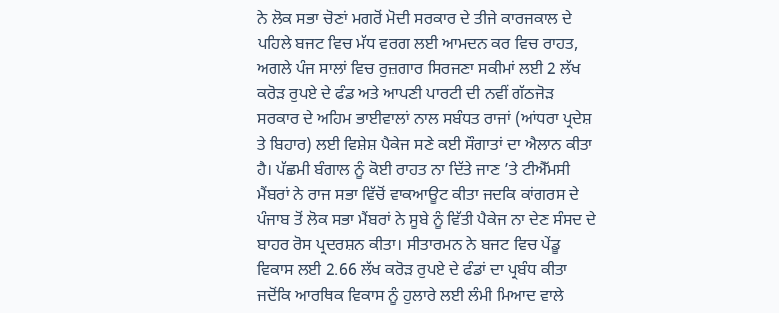ਨੇ ਲੋਕ ਸਭਾ ਚੋਣਾਂ ਮਗਰੋਂ ਮੋਦੀ ਸਰਕਾਰ ਦੇ ਤੀਜੇ ਕਾਰਜਕਾਲ ਦੇ ਪਹਿਲੇ ਬਜਟ ਵਿਚ ਮੱਧ ਵਰਗ ਲਈ ਆਮਦਨ ਕਰ ਵਿਚ ਰਾਹਤ, ਅਗਲੇ ਪੰਜ ਸਾਲਾਂ ਵਿਚ ਰੁਜ਼ਗਾਰ ਸਿਰਜਣਾ ਸਕੀਮਾਂ ਲਈ 2 ਲੱਖ ਕਰੋੜ ਰੁਪਏ ਦੇ ਫੰਡ ਅਤੇ ਆਪਣੀ ਪਾਰਟੀ ਦੀ ਨਵੀਂ ਗੱਠਜੋੜ ਸਰਕਾਰ ਦੇ ਅਹਿਮ ਭਾਈਵਾਲਾਂ ਨਾਲ ਸਬੰਧਤ ਰਾਜਾਂ (ਆਂਧਰਾ ਪ੍ਰਦੇਸ਼ ਤੇ ਬਿਹਾਰ) ਲਈ ਵਿਸ਼ੇਸ਼ ਪੈਕੇਜ ਸਣੇ ਕਈ ਸੌਗਾਤਾਂ ਦਾ ਐਲਾਨ ਕੀਤਾ ਹੈ। ਪੱਛਮੀ ਬੰਗਾਲ ਨੂੰ ਕੋਈ ਰਾਹਤ ਨਾ ਦਿੱਤੇ ਜਾਣ ’ਤੇ ਟੀਐੱਮਸੀ ਮੈਂਬਰਾਂ ਨੇ ਰਾਜ ਸਭਾ ਵਿੱਚੋਂ ਵਾਕਆਊਟ ਕੀਤਾ ਜਦਕਿ ਕਾਂਗਰਸ ਦੇ ਪੰਜਾਬ ਤੋਂ ਲੋਕ ਸਭਾ ਮੈਂਬਰਾਂ ਨੇ ਸੂਬੇ ਨੂੰ ਵਿੱਤੀ ਪੈਕੇਜ ਨਾ ਦੇਣ ਸੰਸਦ ਦੇ ਬਾਹਰ ਰੋਸ ਪ੍ਰਦਰਸ਼ਨ ਕੀਤਾ। ਸੀਤਾਰਮਨ ਨੇ ਬਜਟ ਵਿਚ ਪੇਂਡੂ ਵਿਕਾਸ ਲਈ 2.66 ਲੱਖ ਕਰੋੜ ਰੁਪਏ ਦੇ ਫੰਡਾਂ ਦਾ ਪ੍ਰਬੰਧ ਕੀਤਾ ਜਦੋਂਕਿ ਆਰਥਿਕ ਵਿਕਾਸ ਨੂੰ ਹੁਲਾਰੇ ਲਈ ਲੰਮੀ ਮਿਆਦ ਵਾਲੇ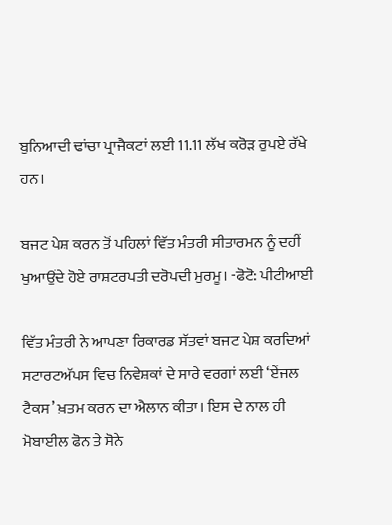ਬੁਨਿਆਦੀ ਢਾਂਚਾ ਪ੍ਰਾਜੈਕਟਾਂ ਲਈ 11.11 ਲੱਖ ਕਰੋੜ ਰੁਪਏ ਰੱਖੇ ਹਨ।

ਬਜਟ ਪੇਸ਼ ਕਰਨ ਤੋਂ ਪਹਿਲਾਂ ਵਿੱਤ ਮੰਤਰੀ ਸੀਤਾਰਮਨ ਨੂੰ ਦਹੀਂ ਖੁਆਉਂਦੇ ਹੋਏ ਰਾਸ਼ਟਰਪਤੀ ਦਰੋਪਦੀ ਮੁਰਮੂ। -ਫੋਟੋ: ਪੀਟੀਆਈ

ਵਿੱਤ ਮੰਤਰੀ ਨੇ ਆਪਣਾ ਰਿਕਾਰਡ ਸੱਤਵਾਂ ਬਜਟ ਪੇਸ਼ ਕਰਦਿਆਂ ਸਟਾਰਟਅੱਪਸ ਵਿਚ ਨਿਵੇਸ਼ਕਾਂ ਦੇ ਸਾਰੇ ਵਰਗਾਂ ਲਈ ‘ਏਂਜਲ ਟੈਕਸ’ ਖ਼ਤਮ ਕਰਨ ਦਾ ਐਲਾਨ ਕੀਤਾ। ਇਸ ਦੇ ਨਾਲ ਹੀ ਮੋਬਾਈਲ ਫੋਨ ਤੇ ਸੋਨੇ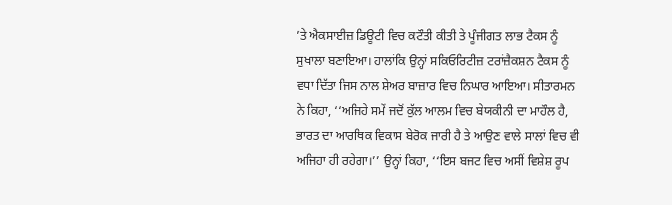’ਤੇ ਐਕਸਾਈਜ਼ ਡਿਊਟੀ ਵਿਚ ਕਟੌਤੀ ਕੀਤੀ ਤੇ ਪੂੰਜੀਗਤ ਲਾਭ ਟੈਕਸ ਨੂੰ ਸੁਖਾਲਾ ਬਣਾਇਆ। ਹਾਲਾਂਕਿ ਉਨ੍ਹਾਂ ਸਕਿਓਰਿਟੀਜ਼ ਟਰਾਂਜ਼ੈਕਸ਼ਨ ਟੈਕਸ ਨੂੰ ਵਧਾ ਦਿੱਤਾ ਜਿਸ ਨਾਲ ਸ਼ੇਅਰ ਬਾਜ਼ਾਰ ਵਿਚ ਨਿਘਾਰ ਆਇਆ। ਸੀਤਾਰਮਨ ਨੇ ਕਿਹਾ, ‘‘ਅਜਿਹੇ ਸਮੇਂ ਜਦੋਂ ਕੁੱਲ ਆਲਮ ਵਿਚ ਬੇਯਕੀਨੀ ਦਾ ਮਾਹੌਲ ਹੈ, ਭਾਰਤ ਦਾ ਆਰਥਿਕ ਵਿਕਾਸ ਬੇਰੋਕ ਜਾਰੀ ਹੈ ਤੇ ਆਉਣ ਵਾਲੇ ਸਾਲਾਂ ਵਿਚ ਵੀ ਅਜਿਹਾ ਹੀ ਰਹੇਗਾ।’’ ਉਨ੍ਹਾਂ ਕਿਹਾ, ‘‘ਇਸ ਬਜਟ ਵਿਚ ਅਸੀਂ ਵਿਸ਼ੇਸ਼ ਰੂਪ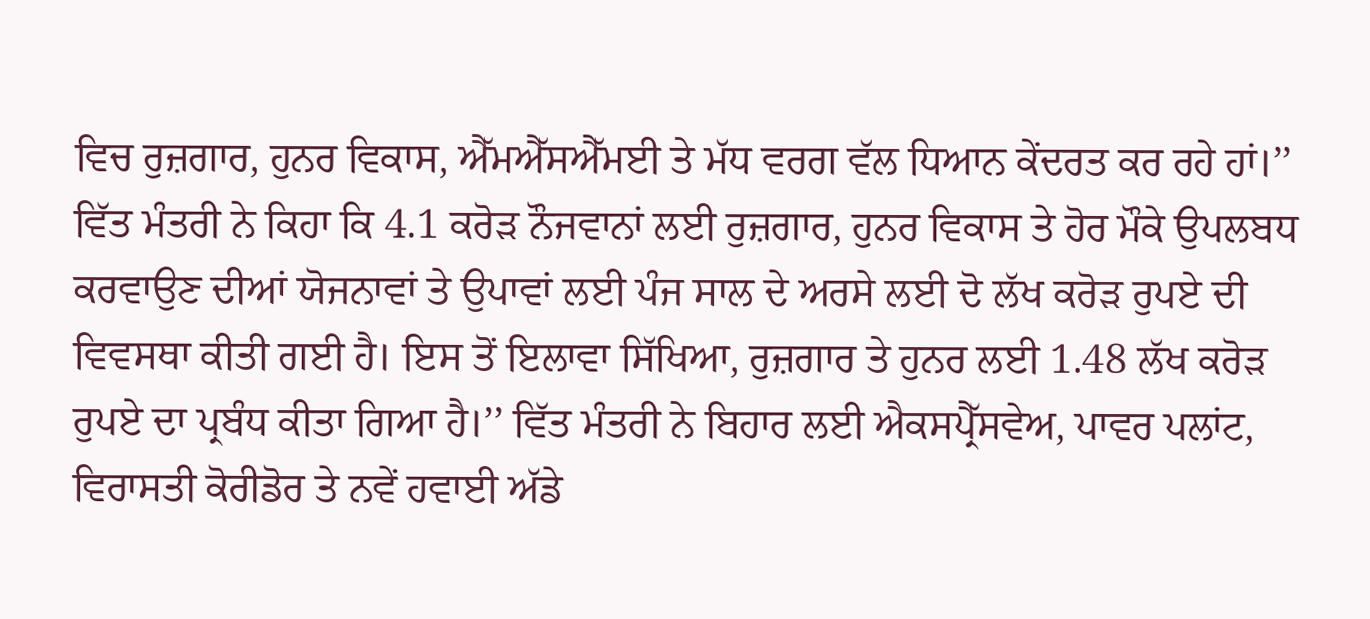ਵਿਚ ਰੁਜ਼ਗਾਰ, ਹੁਨਰ ਵਿਕਾਸ, ਐੱਮਐੱਸਐੱਮਈ ਤੇ ਮੱਧ ਵਰਗ ਵੱਲ ਧਿਆਨ ਕੇਂਦਰਤ ਕਰ ਰਹੇ ਹਾਂ।’’ ਵਿੱਤ ਮੰਤਰੀ ਨੇ ਕਿਹਾ ਕਿ 4.1 ਕਰੋੜ ਨੌਜਵਾਨਾਂ ਲਈ ਰੁਜ਼ਗਾਰ, ਹੁਨਰ ਵਿਕਾਸ ਤੇ ਹੋਰ ਮੌਕੇ ਉਪਲਬਧ ਕਰਵਾਉਣ ਦੀਆਂ ਯੋਜਨਾਵਾਂ ਤੇ ਉਪਾਵਾਂ ਲਈ ਪੰਜ ਸਾਲ ਦੇ ਅਰਸੇ ਲਈ ਦੋ ਲੱਖ ਕਰੋੜ ਰੁਪਏ ਦੀ ਵਿਵਸਥਾ ਕੀਤੀ ਗਈ ਹੈ। ਇਸ ਤੋਂ ਇਲਾਵਾ ਸਿੱਖਿਆ, ਰੁਜ਼ਗਾਰ ਤੇ ਹੁਨਰ ਲਈ 1.48 ਲੱਖ ਕਰੋੜ ਰੁਪਏ ਦਾ ਪ੍ਰਬੰਧ ਕੀਤਾ ਗਿਆ ਹੈ।’’ ਵਿੱਤ ਮੰਤਰੀ ਨੇ ਬਿਹਾਰ ਲਈ ਐਕਸਪ੍ਰੈੱਸਵੇਅ, ਪਾਵਰ ਪਲਾਂਟ, ਵਿਰਾਸਤੀ ਕੋਰੀਡੋਰ ਤੇ ਨਵੇਂ ਹਵਾਈ ਅੱਡੇ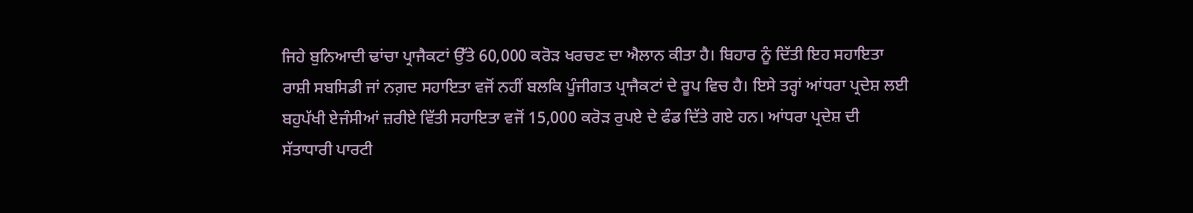ਜਿਹੇ ਬੁਨਿਆਦੀ ਢਾਂਚਾ ਪ੍ਰਾਜੈਕਟਾਂ ਉੱਤੇ 60,000 ਕਰੋੜ ਖਰਚਣ ਦਾ ਐਲਾਨ ਕੀਤਾ ਹੈ। ਬਿਹਾਰ ਨੂੰ ਦਿੱਤੀ ਇਹ ਸਹਾਇਤਾ ਰਾਸ਼ੀ ਸਬਸਿਡੀ ਜਾਂ ਨਗ਼ਦ ਸਹਾਇਤਾ ਵਜੋਂ ਨਹੀਂ ਬਲਕਿ ਪੂੰਜੀਗਤ ਪ੍ਰਾਜੈਕਟਾਂ ਦੇ ਰੂਪ ਵਿਚ ਹੈ। ਇਸੇ ਤਰ੍ਹਾਂ ਆਂਧਰਾ ਪ੍ਰਦੇਸ਼ ਲਈ ਬਹੁਪੱਖੀ ਏਜੰਸੀਆਂ ਜ਼ਰੀਏ ਵਿੱਤੀ ਸਹਾਇਤਾ ਵਜੋਂ 15,000 ਕਰੋੜ ਰੁਪਏ ਦੇ ਫੰਡ ਦਿੱਤੇ ਗਏ ਹਨ। ਆਂਧਰਾ ਪ੍ਰਦੇਸ਼ ਦੀ ਸੱਤਾਧਾਰੀ ਪਾਰਟੀ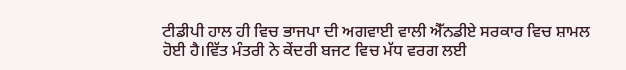ਟੀਡੀਪੀ ਹਾਲ ਹੀ ਵਿਚ ਭਾਜਪਾ ਦੀ ਅਗਵਾਈ ਵਾਲੀ ਐੱਨਡੀਏ ਸਰਕਾਰ ਵਿਚ ਸ਼ਾਮਲ ਹੋਈ ਹੈ।ਵਿੱਤ ਮੰਤਰੀ ਨੇ ਕੇਂਦਰੀ ਬਜਟ ਵਿਚ ਮੱਧ ਵਰਗ ਲਈ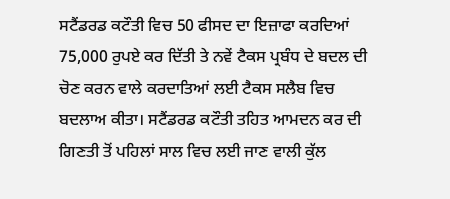ਸਟੈਂਡਰਡ ਕਟੌਤੀ ਵਿਚ 50 ਫੀਸਦ ਦਾ ਇਜ਼ਾਫਾ ਕਰਦਿਆਂ 75,000 ਰੁਪਏ ਕਰ ਦਿੱਤੀ ਤੇ ਨਵੇਂ ਟੈਕਸ ਪ੍ਰਬੰਧ ਦੇ ਬਦਲ ਦੀ ਚੋਣ ਕਰਨ ਵਾਲੇ ਕਰਦਾਤਿਆਂ ਲਈ ਟੈਕਸ ਸਲੈਬ ਵਿਚ ਬਦਲਾਅ ਕੀਤਾ। ਸਟੈਂਡਰਡ ਕਟੌਤੀ ਤਹਿਤ ਆਮਦਨ ਕਰ ਦੀ ਗਿਣਤੀ ਤੋਂ ਪਹਿਲਾਂ ਸਾਲ ਵਿਚ ਲਈ ਜਾਣ ਵਾਲੀ ਕੁੱਲ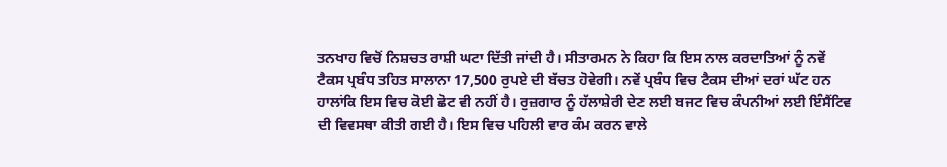ਤਨਖਾਹ ਵਿਚੋਂ ਨਿਸ਼ਚਤ ਰਾਸ਼ੀ ਘਟਾ ਦਿੱਤੀ ਜਾਂਦੀ ਹੈ। ਸੀਤਾਰਮਨ ਨੇ ਕਿਹਾ ਕਿ ਇਸ ਨਾਲ ਕਰਦਾਤਿਆਂ ਨੂੰ ਨਵੇਂ ਟੈਕਸ ਪ੍ਰਬੰਧ ਤਹਿਤ ਸਾਲਾਨਾ 17,500 ਰੁਪਏ ਦੀ ਬੱਚਤ ਹੋਵੇਗੀ। ਨਵੇਂ ਪ੍ਰਬੰਧ ਵਿਚ ਟੈਕਸ ਦੀਆਂ ਦਰਾਂ ਘੱਟ ਹਨ ਹਾਲਾਂਕਿ ਇਸ ਵਿਚ ਕੋਈ ਛੋਟ ਵੀ ਨਹੀਂ ਹੈ। ਰੁਜ਼ਗਾਰ ਨੂੰ ਹੱਲਾਸ਼ੇਰੀ ਦੇਣ ਲਈ ਬਜਟ ਵਿਚ ਕੰਪਨੀਆਂ ਲਈ ਇੰਸੈਂਟਿਵ ਦੀ ਵਿਵਸਥਾ ਕੀਤੀ ਗਈ ਹੈ। ਇਸ ਵਿਚ ਪਹਿਲੀ ਵਾਰ ਕੰਮ ਕਰਨ ਵਾਲੇ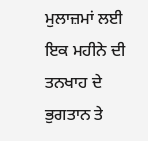ਮੁਲਾਜ਼ਮਾਂ ਲਈ ਇਕ ਮਹੀਨੇ ਦੀ ਤਨਖਾਹ ਦੇ ਭੁਗਤਾਨ ਤੇ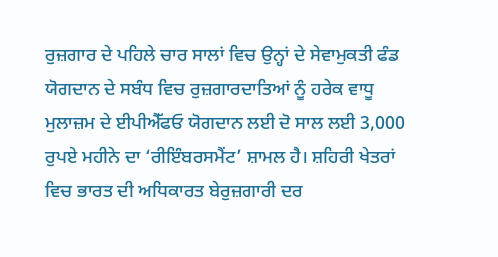ਰੁਜ਼ਗਾਰ ਦੇ ਪਹਿਲੇ ਚਾਰ ਸਾਲਾਂ ਵਿਚ ਉਨ੍ਹਾਂ ਦੇ ਸੇਵਾਮੁਕਤੀ ਫੰਡ ਯੋਗਦਾਨ ਦੇ ਸਬੰਧ ਵਿਚ ਰੁਜ਼ਗਾਰਦਾਤਿਆਂ ਨੂੰ ਹਰੇਕ ਵਾਧੂ ਮੁਲਾਜ਼ਮ ਦੇ ਈਪੀਐੱਫਓ ਯੋਗਦਾਨ ਲਈ ਦੋ ਸਾਲ ਲਈ 3,000 ਰੁਪਏ ਮਹੀਨੇ ਦਾ ‘ਰੀਇੰਬਰਸਮੈਂਟ’ ਸ਼ਾਮਲ ਹੈ। ਸ਼ਹਿਰੀ ਖੇਤਰਾਂ ਵਿਚ ਭਾਰਤ ਦੀ ਅਧਿਕਾਰਤ ਬੇਰੁਜ਼ਗਾਰੀ ਦਰ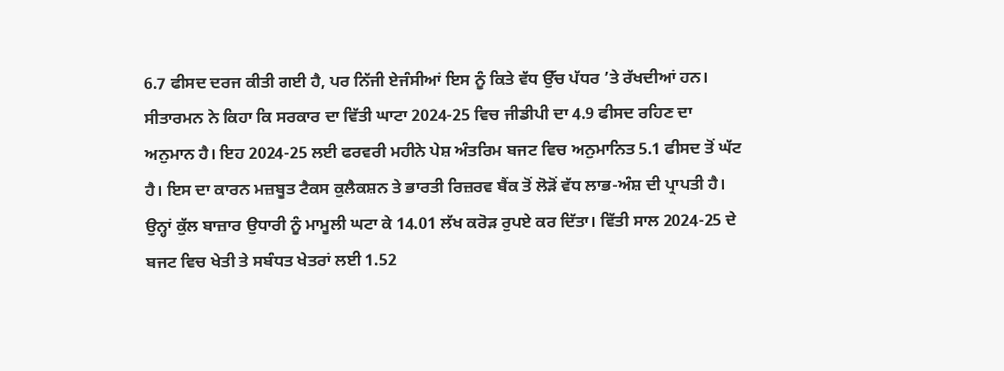6.7 ਫੀਸਦ ਦਰਜ ਕੀਤੀ ਗਈ ਹੈ, ਪਰ ਨਿੱਜੀ ਏਜੰਸੀਆਂ ਇਸ ਨੂੰ ਕਿਤੇ ਵੱਧ ਉੱਚ ਪੱਧਰ ’ਤੇ ਰੱਖਦੀਆਂ ਹਨ। ਸੀਤਾਰਮਨ ਨੇ ਕਿਹਾ ਕਿ ਸਰਕਾਰ ਦਾ ਵਿੱਤੀ ਘਾਟਾ 2024-25 ਵਿਚ ਜੀਡੀਪੀ ਦਾ 4.9 ਫੀਸਦ ਰਹਿਣ ਦਾ ਅਨੁਮਾਨ ਹੈ। ਇਹ 2024-25 ਲਈ ਫਰਵਰੀ ਮਹੀਨੇ ਪੇਸ਼ ਅੰਤਰਿਮ ਬਜਟ ਵਿਚ ਅਨੁਮਾਨਿਤ 5.1 ਫੀਸਦ ਤੋਂ ਘੱਟ ਹੈ। ਇਸ ਦਾ ਕਾਰਨ ਮਜ਼ਬੂਤ ਟੈਕਸ ਕੁਲੈਕਸ਼ਨ ਤੇ ਭਾਰਤੀ ਰਿਜ਼ਰਵ ਬੈਂਕ ਤੋਂ ਲੋੜੋਂ ਵੱਧ ਲਾਭ-ਅੰਸ਼ ਦੀ ਪ੍ਰਾਪਤੀ ਹੈ। ਉਨ੍ਹਾਂ ਕੁੱਲ ਬਾਜ਼ਾਰ ਉਧਾਰੀ ਨੂੰ ਮਾਮੂਲੀ ਘਟਾ ਕੇ 14.01 ਲੱਖ ਕਰੋੜ ਰੁਪਏ ਕਰ ਦਿੱਤਾ। ਵਿੱਤੀ ਸਾਲ 2024-25 ਦੇ ਬਜਟ ਵਿਚ ਖੇਤੀ ਤੇ ਸਬੰਧਤ ਖੇਤਰਾਂ ਲਈ 1.52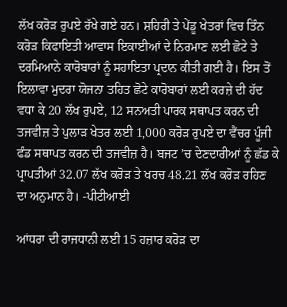ਲੱਖ ਕਰੋੜ ਰੁਪਏ ਰੱਖੇ ਗਏ ਹਨ। ਸ਼ਹਿਰੀ ਤੇ ਪੇਂਡੂ ਖੇਤਰਾਂ ਵਿਚ ਤਿੰਨ ਕਰੋੜ ਕਿਫਾਇਤੀ ਆਵਾਸ ਇਕਾਈਆਂ ਦੇ ਨਿਰਮਾਣ ਲਈ ਛੋਟੇ ਤੇ ਦਰਮਿਆਨੇ ਕਾਰੋਬਾਰਾਂ ਨੂੰ ਸਹਾਇਤਾ ਪ੍ਰਦਾਨ ਕੀਤੀ ਗਈ ਹੈ। ਇਸ ਤੋਂ ਇਲਾਵਾ ਮੁਦਰਾ ਯੋਜਨਾ ਤਹਿਤ ਛੋਟੇ ਕਾਰੋਬਾਰਾਂ ਲਈ ਕਰਜ਼ੇ ਦੀ ਹੱਦ ਵਧਾ ਕੇ 20 ਲੱਖ ਰੁਪਏ, 12 ਸਨਅਤੀ ਪਾਰਕ ਸਥਾਪਤ ਕਰਨ ਦੀ ਤਜਵੀਜ਼ ਤੇ ਪੁਲਾੜ ਖੇਤਰ ਲਈ 1,000 ਕਰੋੜ ਰੁਪਏ ਦਾ ਵੈਂਚਰ ਪੂੰਜੀ ਫੰਡ ਸਥਾਪਤ ਕਰਨ ਦੀ ਤਜਵੀਜ਼ ਹੈ। ਬਜਟ ’ਚ ਦੇਣਦਾਰੀਆਂ ਨੂੰ ਛੱਡ ਕੇ ਪ੍ਰਾਪਤੀਆਂ 32.07 ਲੱਖ ਕਰੋੜ ਤੇ ਖਰਚ 48.21 ਲੱਖ ਕਰੋੜ ਰਹਿਣ ਦਾ ਅਨੁਮਾਨ ਹੈ। -ਪੀਟੀਆਈ

ਆਂਧਰਾ ਦੀ ਰਾਜਧਾਨੀ ਲਈ 15 ਹਜ਼ਾਰ ਕਰੋੜ ਦਾ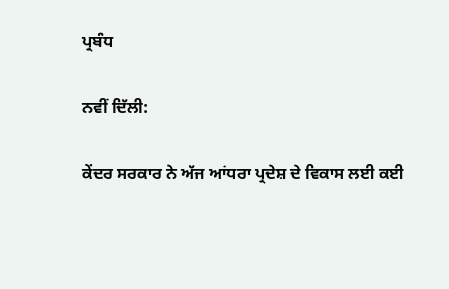ਪ੍ਰਬੰਧ

ਨਵੀਂ ਦਿੱਲੀ:

ਕੇਂਦਰ ਸਰਕਾਰ ਨੇ ਅੱਜ ਆਂਧਰਾ ਪ੍ਰਦੇਸ਼ ਦੇ ਵਿਕਾਸ ਲਈ ਕਈ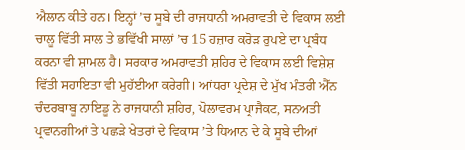ਐਲਾਨ ਕੀਤੇ ਹਨ। ਇਨ੍ਹਾਂ ’ਚ ਸੂਬੇ ਦੀ ਰਾਜਧਾਨੀ ਅਮਰਾਵਤੀ ਦੇ ਵਿਕਾਸ ਲਈ ਚਾਲੂ ਵਿੱਤੀ ਸਾਲ ਤੇ ਭਵਿੱਖੀ ਸਾਲਾਂ ’ਚ 15 ਹਜ਼ਾਰ ਕਰੋੜ ਰੁਪਏ ਦਾ ਪ੍ਰਬੰਧ ਕਰਨਾ ਵੀ ਸ਼ਾਮਲ ਹੈ। ਸਰਕਾਰ ਅਮਰਾਵਤੀ ਸ਼ਹਿਰ ਦੇ ਵਿਕਾਸ ਲਈ ਵਿਸ਼ੇਸ਼ ਵਿੱਤੀ ਸਹਾਇਤਾ ਵੀ ਮੁਹੱਈਆ ਕਰੇਗੀ। ਆਂਧਰਾ ਪ੍ਰਦੇਸ਼ ਦੇ ਮੁੱਖ ਮੰਤਰੀ ਐੱਨ ਚੰਦਰਬਾਬੂ ਨਾਇਡੂ ਨੇ ਰਾਜਧਾਨੀ ਸ਼ਹਿਰ, ਪੋਲਾਵਰਮ ਪ੍ਰਾਜੈਕਟ, ਸਨਅਤੀ ਪ੍ਰਵਾਨਗੀਆਂ ਤੇ ਪਛੜੇ ਖੇਤਰਾਂ ਦੇ ਵਿਕਾਸ ’ਤੇ ਧਿਆਨ ਦੇ ਕੇ ਸੂਬੇ ਦੀਆਂ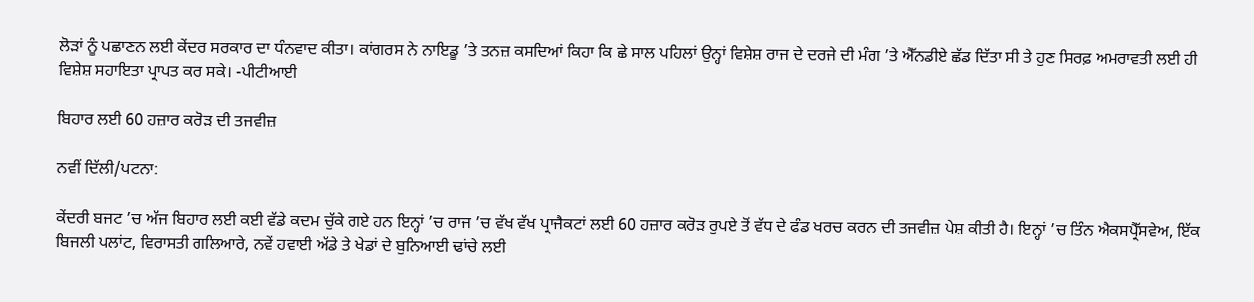ਲੋੜਾਂ ਨੂੰ ਪਛਾਣਨ ਲਈ ਕੇਂਦਰ ਸਰਕਾਰ ਦਾ ਧੰਨਵਾਦ ਕੀਤਾ। ਕਾਂਗਰਸ ਨੇ ਨਾਇਡੂ ’ਤੇ ਤਨਜ਼ ਕਸਦਿਆਂ ਕਿਹਾ ਕਿ ਛੇ ਸਾਲ ਪਹਿਲਾਂ ਉਨ੍ਹਾਂ ਵਿਸ਼ੇਸ਼ ਰਾਜ ਦੇ ਦਰਜੇ ਦੀ ਮੰਗ ’ਤੇ ਐੱਨਡੀਏ ਛੱਡ ਦਿੱਤਾ ਸੀ ਤੇ ਹੁਣ ਸਿਰਫ਼ ਅਮਰਾਵਤੀ ਲਈ ਹੀ ਵਿਸ਼ੇਸ਼ ਸਹਾਇਤਾ ਪ੍ਰਾਪਤ ਕਰ ਸਕੇ। -ਪੀਟੀਆਈ

ਬਿਹਾਰ ਲਈ 60 ਹਜ਼ਾਰ ਕਰੋੜ ਦੀ ਤਜਵੀਜ਼

ਨਵੀਂ ਦਿੱਲੀ/ਪਟਨਾ:

ਕੇਂਦਰੀ ਬਜਟ ’ਚ ਅੱਜ ਬਿਹਾਰ ਲਈ ਕਈ ਵੱਡੇ ਕਦਮ ਚੁੱਕੇ ਗਏ ਹਨ ਇਨ੍ਹਾਂ ’ਚ ਰਾਜ ’ਚ ਵੱਖ ਵੱਖ ਪ੍ਰਾਜੈਕਟਾਂ ਲਈ 60 ਹਜ਼ਾਰ ਕਰੋੜ ਰੁਪਏ ਤੋਂ ਵੱਧ ਦੇ ਫੰਡ ਖਰਚ ਕਰਨ ਦੀ ਤਜਵੀਜ਼ ਪੇਸ਼ ਕੀਤੀ ਹੈ। ਇਨ੍ਹਾਂ ’ਚ ਤਿੰਨ ਐਕਸਪ੍ਰੈੱਸਵੇਅ, ਇੱਕ ਬਿਜਲੀ ਪਲਾਂਟ, ਵਿਰਾਸਤੀ ਗਲਿਆਰੇ, ਨਵੇਂ ਹਵਾਈ ਅੱਡੇ ਤੇ ਖੇਡਾਂ ਦੇ ਬੁਨਿਆਈ ਢਾਂਚੇ ਲਈ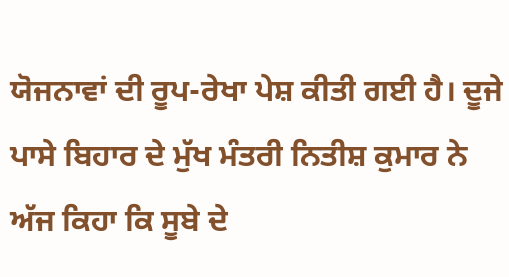ਯੋਜਨਾਵਾਂ ਦੀ ਰੂਪ-ਰੇਖਾ ਪੇਸ਼ ਕੀਤੀ ਗਈ ਹੈ। ਦੂਜੇ ਪਾਸੇ ਬਿਹਾਰ ਦੇ ਮੁੱਖ ਮੰਤਰੀ ਨਿਤੀਸ਼ ਕੁਮਾਰ ਨੇ ਅੱਜ ਕਿਹਾ ਕਿ ਸੂਬੇ ਦੇ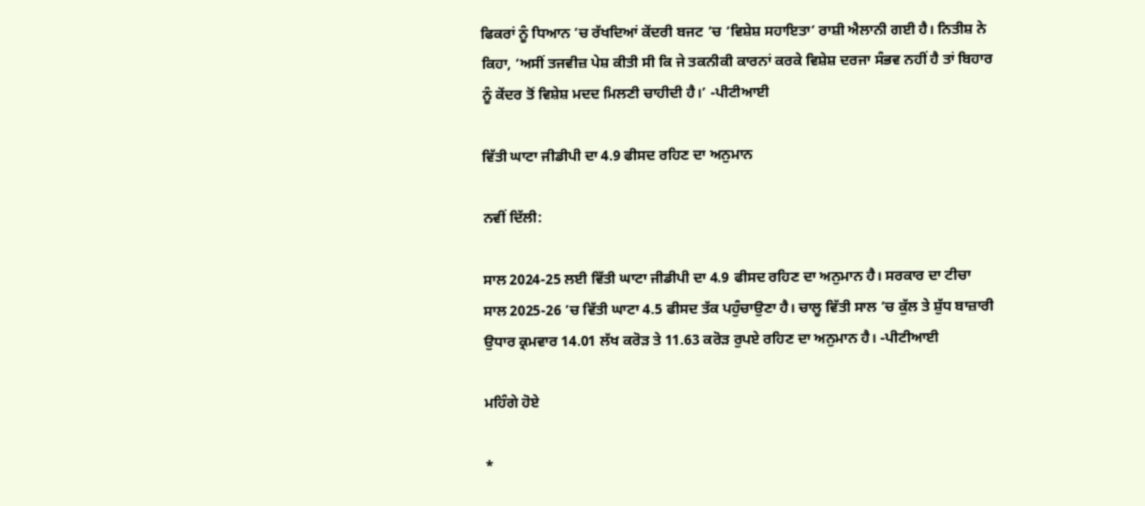ਫਿਕਰਾਂ ਨੂੰ ਧਿਆਨ ’ਚ ਰੱਖਦਿਆਂ ਕੇਂਦਰੀ ਬਜਟ ’ਚ ‘ਵਿਸ਼ੇਸ਼ ਸਹਾਇਤਾ’ ਰਾਸ਼ੀ ਐਲਾਨੀ ਗਈ ਹੈ। ਨਿਤੀਸ਼ ਨੇ ਕਿਹਾ, ‘ਅਸੀਂ ਤਜਵੀਜ਼ ਪੇਸ਼ ਕੀਤੀ ਸੀ ਕਿ ਜੇ ਤਕਨੀਕੀ ਕਾਰਨਾਂ ਕਰਕੇ ਵਿਸ਼ੇਸ਼ ਦਰਜਾ ਸੰਭਵ ਨਹੀਂ ਹੈ ਤਾਂ ਬਿਹਾਰ ਨੂੰ ਕੇਂਦਰ ਤੋਂ ਵਿਸ਼ੇਸ਼ ਮਦਦ ਮਿਲਣੀ ਚਾਹੀਦੀ ਹੈ।’ -ਪੀਟੀਆਈ

ਵਿੱਤੀ ਘਾਟਾ ਜੀਡੀਪੀ ਦਾ 4.9 ਫੀਸਦ ਰਹਿਣ ਦਾ ਅਨੁਮਾਨ

ਨਵੀਂ ਦਿੱਲੀ:

ਸਾਲ 2024-25 ਲਈ ਵਿੱਤੀ ਘਾਟਾ ਜੀਡੀਪੀ ਦਾ 4.9 ਫੀਸਦ ਰਹਿਣ ਦਾ ਅਨੁਮਾਨ ਹੈ। ਸਰਕਾਰ ਦਾ ਟੀਚਾ ਸਾਲ 2025-26 ’ਚ ਵਿੱਤੀ ਘਾਟਾ 4.5 ਫੀਸਦ ਤੱਕ ਪਹੁੰਚਾਉਣਾ ਹੈ। ਚਾਲੂ ਵਿੱਤੀ ਸਾਲ ’ਚ ਕੁੱਲ ਤੇ ਸ਼ੁੱਧ ਬਾਜ਼ਾਰੀ ਉਧਾਰ ਕ੍ਰਮਵਾਰ 14.01 ਲੱਖ ਕਰੋੜ ਤੇ 11.63 ਕਰੋੜ ਰੁਪਏ ਰਹਿਣ ਦਾ ਅਨੁਮਾਨ ਹੈ। -ਪੀਟੀਆਈ

ਮਹਿੰਗੇ ਹੋਏ

*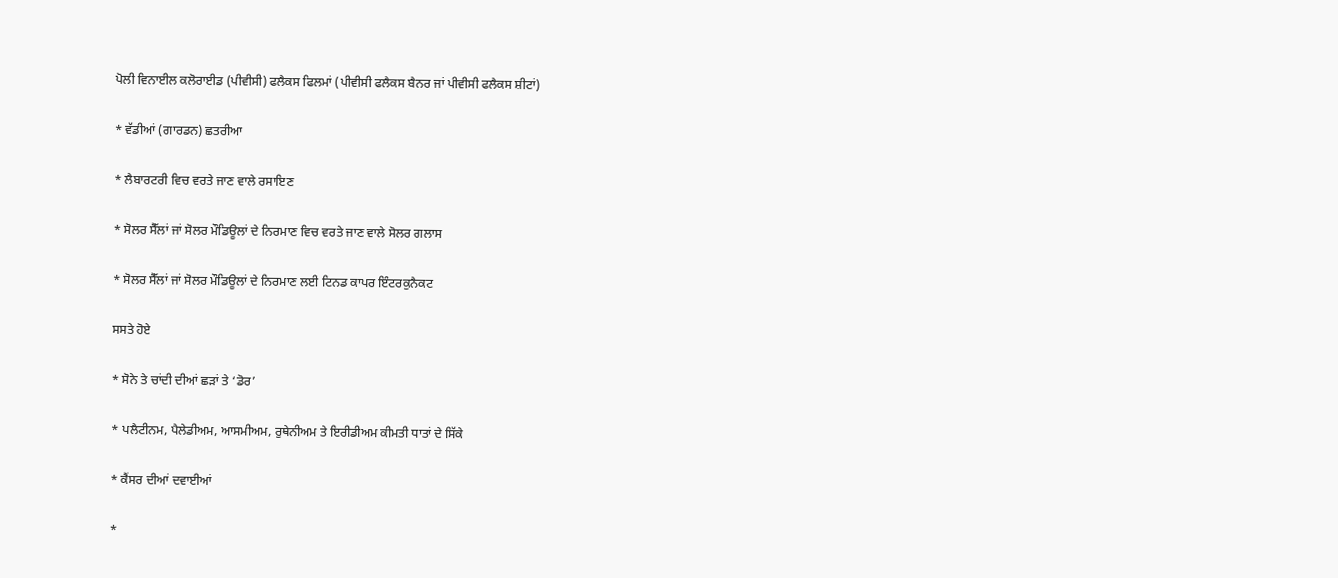ਪੋਲੀ ਵਿਨਾਈਲ ਕਲੋਰਾਈਡ (ਪੀਵੀਸੀ) ਫਲੈਕਸ ਫਿਲਮਾਂ (ਪੀਵੀਸੀ ਫਲੈਕਸ ਬੈਨਰ ਜਾਂ ਪੀਵੀਸੀ ਫਲੈਕਸ ਸ਼ੀਟਾਂ)

* ਵੱਡੀਆਂ (ਗਾਰਡਨ) ਛਤਰੀਆ

* ਲੈਬਾਰਟਰੀ ਵਿਚ ਵਰਤੇ ਜਾਣ ਵਾਲੇ ਰਸਾਇਣ

* ਸੋਲਰ ਸੈੱਲਾਂ ਜਾਂ ਸੋਲਰ ਮੌਡਿਊਲਾਂ ਦੇ ਨਿਰਮਾਣ ਵਿਚ ਵਰਤੇ ਜਾਣ ਵਾਲੇ ਸੋਲਰ ਗਲਾਸ

* ਸੋਲਰ ਸੈੱਲਾਂ ਜਾਂ ਸੋਲਰ ਮੌਡਿਊਲਾਂ ਦੇ ਨਿਰਮਾਣ ਲਈ ਟਿਨਡ ਕਾਪਰ ਇੰਟਰਕੁਨੈਕਟ

ਸਸਤੇ ਹੋਏ

* ਸੋਨੇ ਤੇ ਚਾਂਦੀ ਦੀਆਂ ਛੜਾਂ ਤੇ ‘ਡੋਰ’

* ਪਲੈਟੀਨਮ, ਪੈਲੇਡੀਅਮ, ਆਸਮੀਅਮ, ਰੁਥੇਨੀਅਮ ਤੇ ਇਰੀਡੀਅਮ ਕੀਮਤੀ ਧਾਤਾਂ ਦੇ ਸਿੱਕੇ

* ਕੈਂਸਰ ਦੀਆਂ ਦਵਾਈਆਂ

*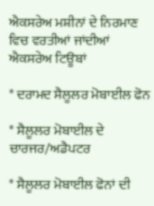ਐਕਸਰੇਅ ਮਸ਼ੀਨਾਂ ਦੇ ਨਿਰਮਾਣ ਵਿਚ ਵਰਤੀਆਂ ਜਾਂਦੀਆਂ ਐਕਸਰੇਅ ਟਿਊਬਾਂ

* ਦਰਾਮਦ ਸੈਲੂਲਰ ਮੋਬਾਈਲ ਫੋਨ

* ਸੈਲੂਲਰ ਮੋਬਾਈਲ ਦੇ ਚਾਰਜਰ/ਅਡੈਪਟਰ

* ਸੈਲੂਲਰ ਮੋਬਾਈਲ ਫੋਨਾਂ ਦੀ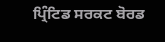ਪ੍ਰਿੰਟਿਡ ਸਰਕਟ ਬੋਰਡ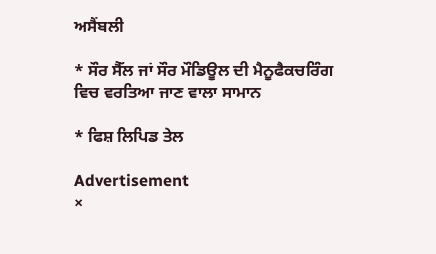ਅਸੈਂਬਲੀ

* ਸੌਰ ਸੈੱਲ ਜਾਂ ਸੌਰ ਮੌਡਿਊਲ ਦੀ ਮੈਨੂਫੈਕਚਰਿੰਗ ਵਿਚ ਵਰਤਿਆ ਜਾਣ ਵਾਲਾ ਸਾਮਾਨ

* ਫਿਸ਼ ਲਿਪਿਡ ਤੇਲ

Advertisement
×